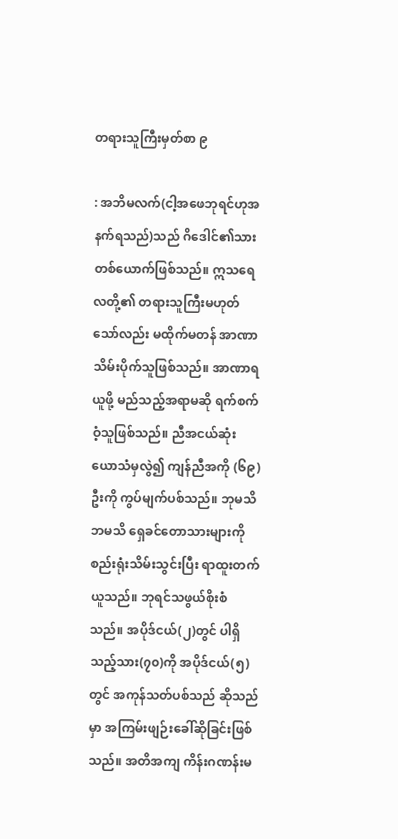တရားသူကြီးမှတ်စာ ၉

: အဘိမလက်(ငါ့အဖေဘုရင်ဟုအနက်ရသည်)သည် ဂိဒေါင်၏သားတစ်ယောက်ဖြစ်သည်။ ဣသရေလတို့၏ တရားသူကြီးမဟုတ်သော်လည်း မထိုက်မတန် အာဏာသိမ်းပိုက်သူဖြစ်သည်။ အာဏာရယူဖို့ မည်သည့်အရာမဆို ရက်စက်ဝံ့သူဖြစ်သည်။ ညီအငယ်ဆုံး ယောသံမှလွဲ၍ ကျန်ညီအကို (၆၉)ဦးကို ကွပ်မျက်ပစ်သည်။ ဘုမသိဘမသိ ရှေခင်တောသားများကို စည်းရုံးသိမ်းသွင်းပြီး ရာထူးတက်ယူသည်။ ဘုရင်သဖွယ်စိုးစံသည်။ အပိုဒ်ငယ်(၂)တွင် ပါရှိသည့်သား(၇၀)ကို အပိုဒ်ငယ်(၅)တွင် အကုန်သတ်ပစ်သည် ဆိုသည်မှာ အကြမ်းဖျဉ်းခေါ်ဆိုခြင်းဖြစ်သည်။ အတိအကျ ကိန်းဂဏန်းမ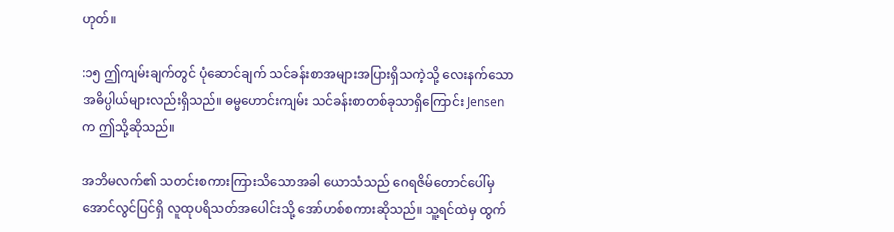ဟုတ်။

:၁၅ ဤကျမ်းချက်တွင် ပုံဆောင်ချက် သင်ခန်းစာအများအပြားရှိသကဲ့သို့ လေးနက်သော အဓိပ္ပါယ်များလည်းရှိသည်။ ဓမ္မဟောင်းကျမ်း သင်ခန်းစာတစ်ခုသာရှိကြောင်း Jensen က ဤသို့ဆိုသည်။

အဘိမလက်၏ သတင်းစကားကြားသိသောအခါ ယောသံသည် ဂေရဇိမ်တောင်ပေါ်မှ အောင်လွင်ပြင်ရှိ လူထုပရိသတ်အပေါင်းသို့ အော်ဟစ်စကားဆိုသည်။ သူ့ရင်ထဲမှ ထွက်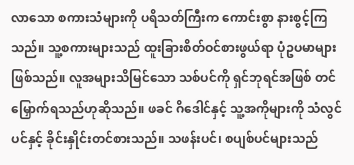လာသော စကားသံများကို ပရိသတ်ကြီးက ကောင်းစွာ နားစွင့်ကြသည်။ သူ့စကားများသည် ထူးခြားစိတ်ဝင်စားဖွယ်ရာ ပုံဥပမာများဖြစ်သည်။ လူအများသိမြင်သော သစ်ပင်ကို ရှင်ဘုရင်အဖြစ် တင်မြှောက်ရသည်ဟုဆိုသည်။ ဖခင် ဂိဒေါင်နှင့် သူ့အကိုများကို သံလွင်ပင်နှင့် ခိုင်းနှိုင်းတင်စားသည်။ သဖန်းပင်၊ စပျစ်ပင်များသည်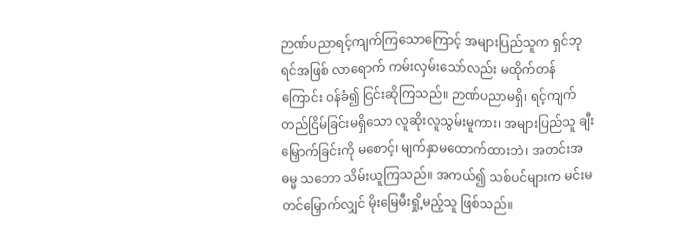ဉာဏ်ပညာရင့်ကျက်ကြသောကြောင့် အများပြည်သူက ရှင်ဘုရင်အဖြစ် လာရောက် ကမ်းလှမ်းသော်လည်း မထိုက်တန်ကြောင်း ဝန်ခံ၍ ငြင်းဆိုကြသည်။ ဉာဏ်ပညာမရှိ၊ ရင့်ကျက်တည်ငြိမ်ခြင်းမရှိသော လူဆိုးလူသွမ်းမူကား၊ အများပြည်သူ ချီးမြှောက်ခြင်းကို မစောင့်၊ မျက်နှာမထောက်ထားဘဲ၊ အတင်းအဓမ္မ သဘော သိမ်းယူကြသည်။ အကယ်၍ သစ်ပင်များက မင်းမတင်မြှောက်လျှင် မိုးမြေမီးရှို့မည့်သူ ဖြစ်သည်။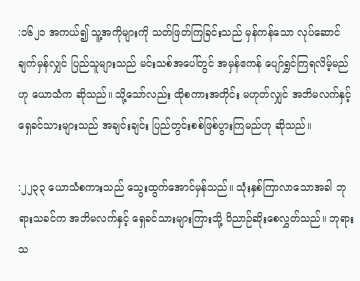:၁၆၂၁ အကယ်၍ သူ့အကိုများကို သတ်ဖြတ်ကြခြင်းသည် မှန်ကန်သော လုပ်ဆောင်ချက်မှန်လျှင် ပြည်သူများသည် မင်းသစ်အပေါ်တွင် အမှန်ဧကန် ပျော်ရွှင်ကြရလိမ့်မည်ဟု ယောသံက ဆိုသည်။ သို့သော်လည်း ထိုစကားအတိုင်း မဟုတ်လျှင် အဘိမလက်နှင့် ရှေခင်သားများသည် အချင်းချင်း ပြည်တွင်းစစ်ဖြစ်ပွားကြမည်ဟု ဆိုသည်။

:၂၂၃၃ ယောသံစကားသည် သွေးထွက်အောင်မှန်သည်။ သုံးနှစ်ကြာလာသောအခါ ဘုရားသခင်က အဘိမလက်နှင့် ရှေခင်သားများကြားသို့ ဝိညာဉ်ဆိုးစေလွှတ်သည်။ ဘုရားသ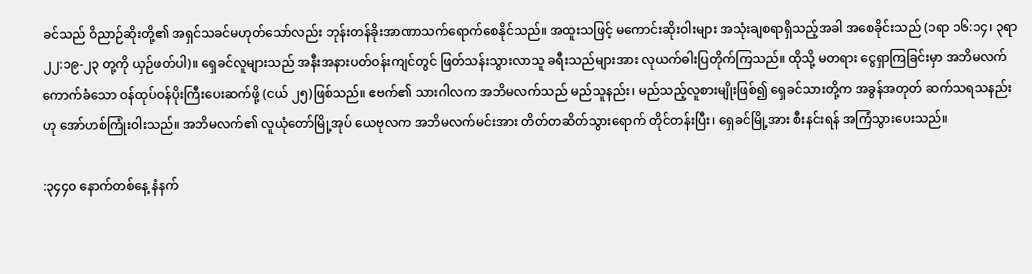ခင်သည် ဝိညာဉ်ဆိုးတို့၏ အရှင်သခင်မဟုတ်သော်လည်း ဘုန်းတန်ခိုးအာဏာသက်ရောက်စေနိုင်သည်။ အထူးသဖြင့် မကောင်းဆိုးဝါးများ အသုံးချစရာရှိသည့်အခါ အစေခိုင်းသည် (၁ရာ ၁၆:၁၄၊ ၃ရာ ၂၂:၁၉-၂၃ တု့ကို ယှဉ်ဖတ်ပါ)။ ရှေခင်လူများသည် အနီးအနားပတ်ဝန်းကျင်တွင် ဖြတ်သန်းသွားလာသူ ခရီးသည်များအား လုယက်ဓါးပြတိုက်ကြသည်။ ထိုသို့ မတရား ငွေရှာကြခြင်းမှာ အဘိမလက်ကောက်ခံသော ဝန်ထုပ်ဝန်ပိုးကြီးပေးဆက်ဖို့ (ငယ် ၂၅)ဖြစ်သည်။ ဧဗက်၏ သားဂါလက အဘိမလက်သည် မည်သူနည်း၊ မည်သည့်လူစားမျိုးဖြစ်၍ ရှေခင်သားတို့က အခွန်အတုတ် ဆက်သရသနည်း ဟု အော်ဟစ်ကြုံးဝါးသည်။ အဘိမလက်၏ လူယုံတော်မြို့အုပ် ယေဗုလက အဘိမလက်မင်းအား တိတ်တဆိတ်သွားရောက် တိုင်တန်းပြီး၊ ရှေခင်မြို့အား စီးနင်းရန် အကြံသွားပေးသည်။

:၃၄၄၀ နောက်တစ်နေ့ နံနက်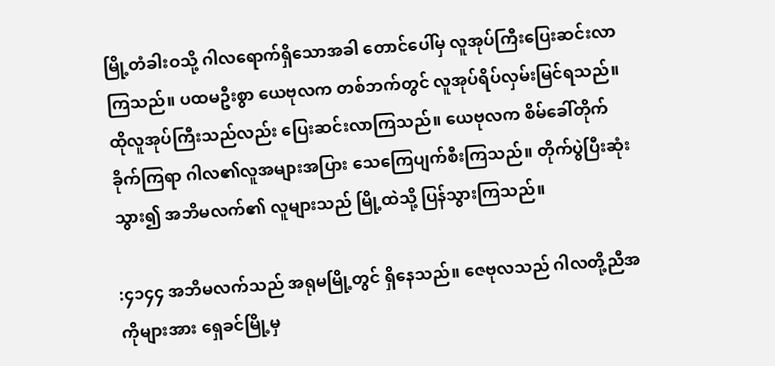မြို့တံခါးဝသို့ ဂါလရောက်ရှိသောအခါ တောင်ပေါ်မှ လူအုပ်ကြီးပြေးဆင်းလာကြသည်။ ပထမဦးစွာ ယေဗုလက တစ်ဘက်တွင် လူအုပ်ရိပ်လှမ်းမြင်ရသည်။ ထိုလူအုပ်ကြီးသည်လည်း ပြေးဆင်းလာကြသည်။ ယေဗုလက စိမ်ခေါ်တိုက်ခိုက်ကြရာ ဂါလ၏လူအများအပြား သေကြေပျက်စီးကြသည်။ တိုက်ပွဲပြီးဆုံးသွား၍ အဘိမလက်၏ လူများသည် မြို့ထဲသို့ ပြန်သွားကြသည်။

:၄၁၄၄ အဘိမလက်သည် အရုမမြို့တွင် ရှိနေသည်။ ဇေဗုလသည် ဂါလတို့ညီအကိုများအား ရှေခင်မြို့မှ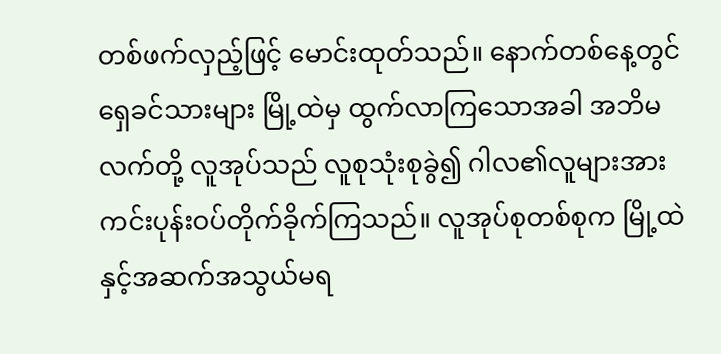တစ်ဖက်လှည့်ဖြင့် မောင်းထုတ်သည်။ နောက်တစ်နေ့တွင် ရှေခင်သားများ မြို့ထဲမှ ထွက်လာကြသောအခါ အဘိမလက်တို့ လူအုပ်သည် လူစုသုံးစုခွဲ၍ ဂါလ၏လူများအား ကင်းပုန်းဝပ်တိုက်ခိုက်ကြသည်။ လူအုပ်စုတစ်စုက မြို့ထဲနှင့်အဆက်အသွယ်မရ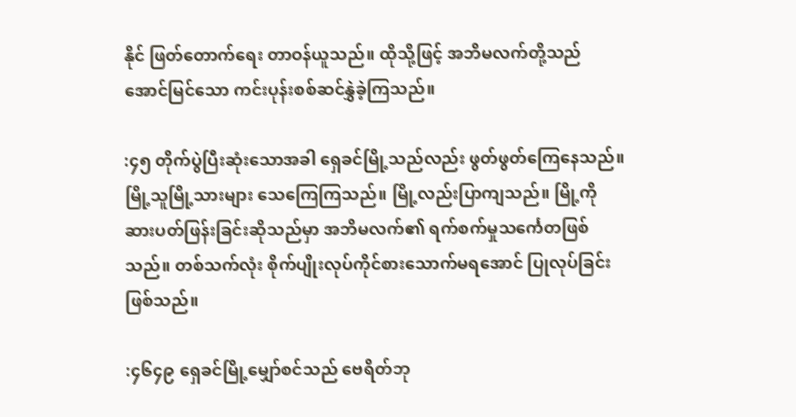နိုင် ဖြတ်တောက်ရေး တာဝန်ယူသည်။ ထိုသို့ဖြင့် အဘိမလက်တို့သည် အောင်မြင်သော ကင်းပုန်းစစ်ဆင်နွှဲခဲ့ကြသည်။

:၄၅ တိုက်ပွဲပြီးဆုံးသောအခါ ရှေခင်မြို့သည်လည်း ဖွတ်ဖွတ်ကြေနေသည်။ မြို့သူမြို့သားများ သေကြေကြသည်။ မြို့လည်းပြာကျသည်။ မြို့ကိုဆားပတ်ဖြန်းခြင်းဆိုသည်မှာ အဘိမလက်၏ ရက်စက်မှုသင်္ကေတဖြစ်သည်။ တစ်သက်လုံး စိုက်ပျိုးလုပ်ကိုင်စားသောက်မရအောင် ပြုလုပ်ခြင်းဖြစ်သည်။

:၄၆၄၉ ရှေခင်မြို့မျှော်စင်သည် ဗေရိတ်ဘု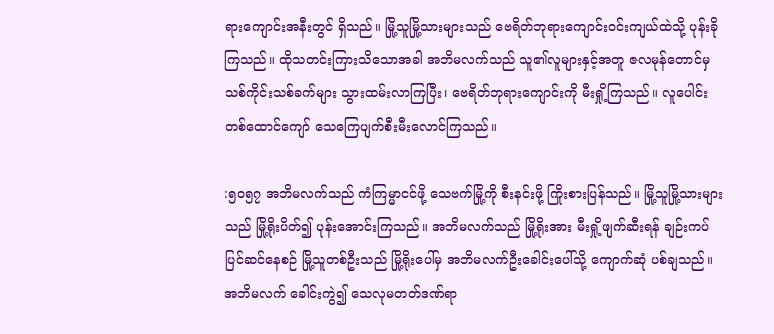ရားကျောင်းအနီးတွင် ရှိသည်။ မြို့သူမြို့သားများသည် ဗေရိတ်ဘုရားကျောင်းဝင်းကျယ်ထဲသို့ ပုန်းခိုကြသည်။ ထိုသတင်းကြားသိသောအခါ အဘိမလက်သည် သူ၏လူများနှင့်အတူ ဇလမုန်တောင်မှ သစ်ကိုင်းသစ်ခက်များ သွားထမ်းလာကြပြီး၊ ဗေရိတ်ဘုရားကျောင်းကို မီးရှို့ကြသည်။ လူပေါင်းတစ်ထောင်ကျော် သေကြေပျက်စီးမီးလောင်ကြသည်။

:၅၀၅၇ အဘိမလက်သည် ကံကြမ္မာငင်ဖို့ သေဗက်မြို့ကို စီးနင်းဖို့ ကြိုးစားပြန်သည်။ မြို့သူမြို့သားများသည် မြို့ရိုးပိတ်၍ ပုန်းအောင်းကြသည်။ အဘိမလက်သည် မြို့ရိုးအား မီးရှို့ဖျက်ဆီးရန် ချဉ်းကပ်ပြင်ဆင်နေစဉ် မြို့သူတစ်ဦးသည် မြို့ရိုးပေါ်မှ အဘိမလက်ဦးခေါင်းပေါ်သို့ ကျောက်ဆုံ ပစ်ချသည်။ အဘိမလက် ခေါင်းကွဲ၍ သေလုမတတ်ဒဏ်ရာ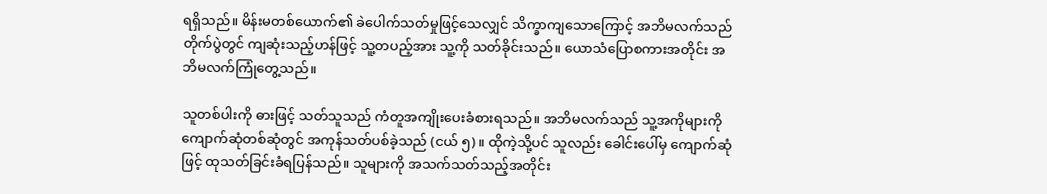ရရှိသည်။ မိန်းမတစ်ယောက်၏ ခဲပေါက်သတ်မှုဖြင့်သေလျှင် သိက္ခာကျသောကြောင့် အဘိမလက်သည် တိုက်ပွဲတွင် ကျဆုံးသည့်ဟန်ဖြင့် သူ့တပည့်အား သူ့ကို သတ်ခိုင်းသည်။ ယောသံပြောစကားအတိုင်း အဘိမလက်ကြုံတွေ့သည်။

သူတစ်ပါးကို ဓားဖြင့် သတ်သူသည် ကံတူအကျိုးပေးခံစားရသည်။ အဘိမလက်သည် သူ့အကိုများကို ကျောက်ဆုံတစ်ဆုံတွင် အကုန်သတ်ပစ်ခဲ့သည် (ငယ် ၅)။ ထိုကဲ့သို့ပင် သူလည်း ခေါင်းပေါ်မှ ကျောက်ဆုံဖြင့် ထုသတ်ခြင်းခံရပြန်သည်။ သူများကို အသက်သတ်သည့်အတိုင်း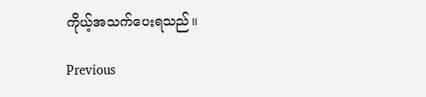ကိုယ့်အသက်ပေးရသည်။

Previous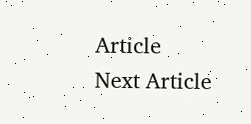Article
Next Article